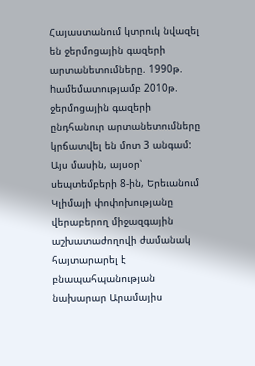Հայաստանում կտրուկ նվազել են ջերմոցային գազերի արտանետումները. 1990թ. hամեմատությամբ 2010թ. ջերմոցային գազերի ընդհանուր արտանետումները կրճատվել են մոտ 3 անգամ: Այս մասին, այսօր՝ սեպտեմբերի 8-ին, Երեւանում Կլիմայի փոփոխությանը վերաբերող միջազգային աշխատաժողովի ժամանակ հայտարարել է բնապահպանության նախարար Արամայիս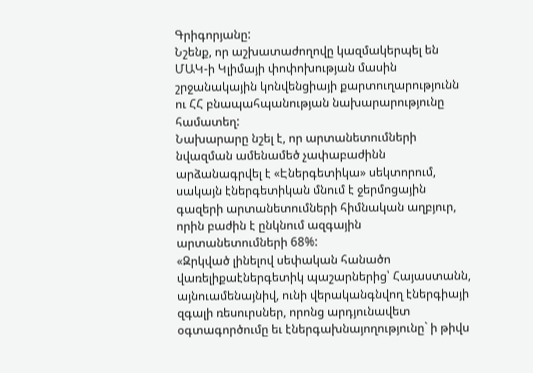Գրիգորյանը:
Նշենք, որ աշխատաժողովը կազմակերպել են ՄԱԿ-ի Կլիմայի փոփոխության մասին շրջանակային կոնվենցիայի քարտուղարությունն ու ՀՀ բնապահպանության նախարարությունը համատեղ:
Նախարարը նշել է, որ արտանետումների նվազման ամենամեծ չափաբաժինն արձանագրվել է «Էներգետիկա» սեկտորում, սակայն էներգետիկան մնում է ջերմոցային գազերի արտանետումների հիմնական աղբյուր, որին բաժին է ընկնում ազգային արտանետումների 68%:
«Զրկված լինելով սեփական հանածո վառելիքաէներգետիկ պաշարներից՝ Հայաստանն, այնուամենայնիվ, ունի վերականգնվող էներգիայի զգալի ռեսուրսներ, որոնց արդյունավետ օգտագործումը եւ էներգախնայողությունը` ի թիվս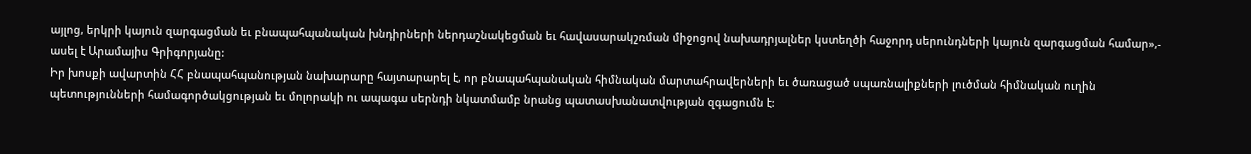այլոց, երկրի կայուն զարգացման եւ բնապահպանական խնդիրների ներդաշնակեցման եւ հավասարակշռման միջոցով նախադրյալներ կստեղծի հաջորդ սերունդների կայուն զարգացման համար»,- ասել է Արամայիս Գրիգորյանը:
Իր խոսքի ավարտին ՀՀ բնապահպանության նախարարը հայտարարել է, որ բնապահպանական հիմնական մարտահրավերների եւ ծառացած սպառնալիքների լուծման հիմնական ուղին պետությունների համագործակցության եւ մոլորակի ու ապագա սերնդի նկատմամբ նրանց պատասխանատվության զգացումն է: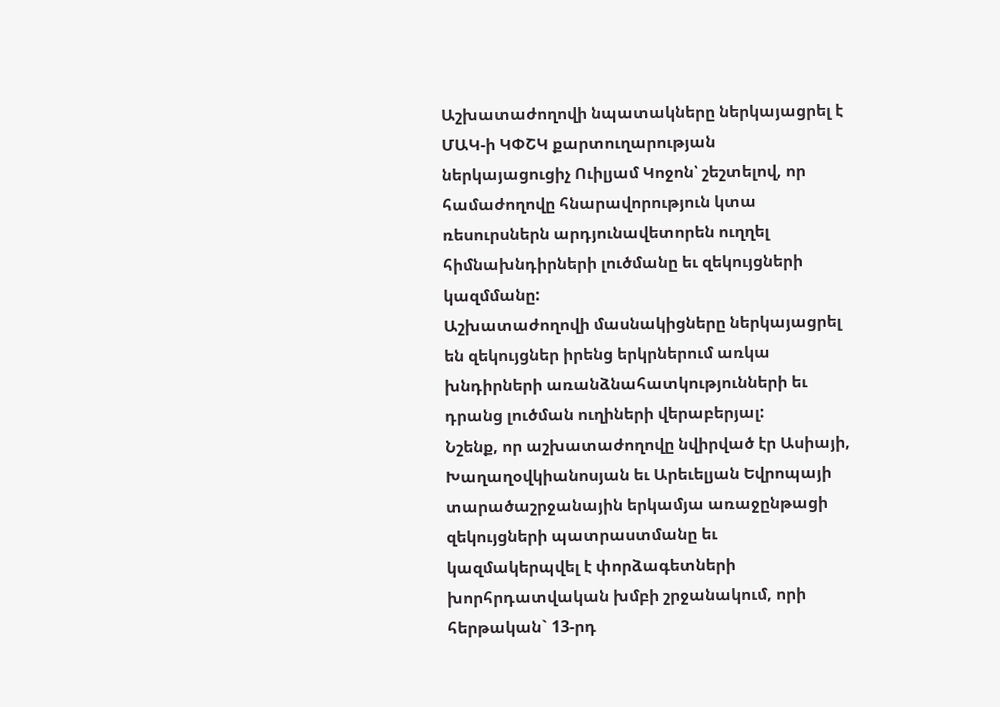Աշխատաժողովի նպատակները ներկայացրել է ՄԱԿ-ի ԿՓՇԿ քարտուղարության ներկայացուցիչ Ուիլյամ Կոջոն՝ շեշտելով, որ համաժողովը հնարավորություն կտա ռեսուրսներն արդյունավետորեն ուղղել հիմնախնդիրների լուծմանը եւ զեկույցների կազմմանը:
Աշխատաժողովի մասնակիցները ներկայացրել են զեկույցներ իրենց երկրներում առկա խնդիրների առանձնահատկությունների եւ դրանց լուծման ուղիների վերաբերյալ:
Նշենք, որ աշխատաժողովը նվիրված էր Ասիայի, Խաղաղօվկիանոսյան եւ Արեւելյան Եվրոպայի տարածաշրջանային երկամյա առաջընթացի զեկույցների պատրաստմանը եւ կազմակերպվել է փորձագետների խորհրդատվական խմբի շրջանակում, որի հերթական` 13-րդ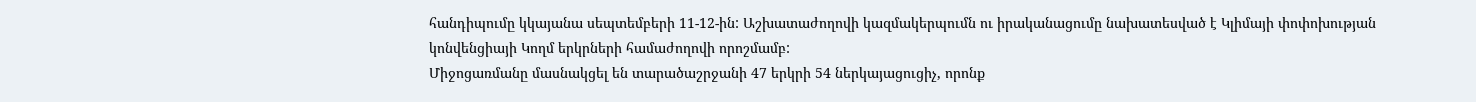հանդիպումը կկայանա սեպտեմբերի 11-12-ին: Աշխատաժողովի կազմակերպումն ու իրականացումը նախատեսված է Կլիմայի փոփոխության կոնվենցիայի Կողմ երկրների համաժողովի որոշմամբ:
Միջոցառմանը մասնակցել են տարածաշրջանի 47 երկրի 54 ներկայացուցիչ, որոնք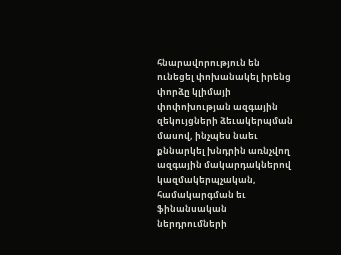հնարավորություն են ունեցել փոխանակել իրենց փորձը կլիմայի փոփոխության ազգային զեկույցների ձեւակերպման մասով, ինչպես նաեւ քննարկել խնդրին առնչվող ազգային մակարդակներով կազմակերպչական, համակարգման եւ ֆինանսական ներդրումների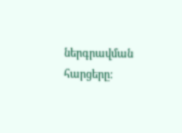ներգրավման հարցերը: